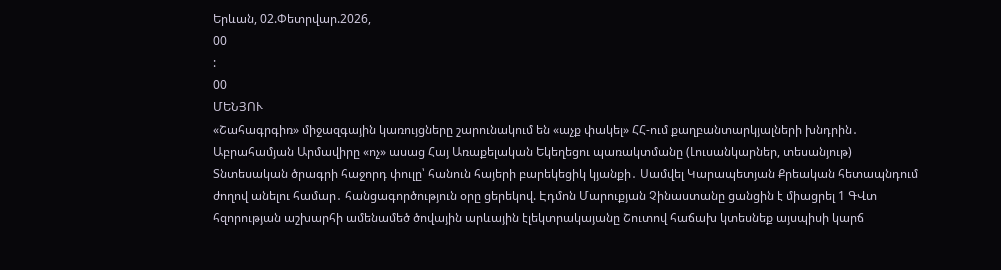Երևան, 02.Փետրվար.2026,
00
:
00
ՄԵՆՅՈՒ
«Շահագրգիռ» միջազգային կառույցները շարունակում են «աչք փակել» ՀՀ-ում քաղբանտարկյալների խնդրին․ Աբրահամյան Արմավիրը «ոչ» ասաց Հայ Առաքելական Եկեղեցու պառակտմանը (Լուսանկարներ, տեսանյութ) Տնտեսական ծրագրի հաջորդ փուլը՝ հանուն հայերի բարեկեցիկ կյանքի․ Սամվել Կարապետյան Քրեական հետապնդում ժողով անելու համար․ հանցագործություն օրը ցերեկով. Էդմոն Մարուքյան Չինաստանը ցանցին է միացրել 1 ԳՎտ հզորության աշխարհի ամենամեծ ծովային արևային էլեկտրակայանը Շուտով հաճախ կտեսնեք այսպիսի կարճ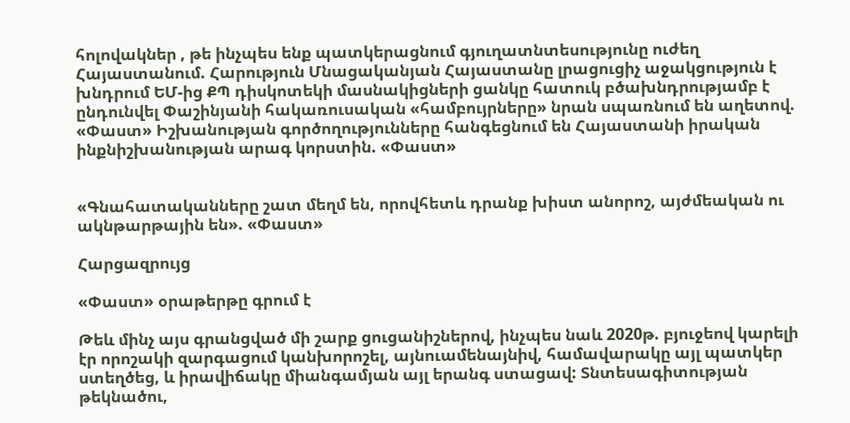հոլովակներ , թե ինչպես ենք պատկերացնում գյուղատնտեսությունը ուժեղ Հայաստանում. Հարություն Մնացականյան Հայաստանը լրացուցիչ աջակցություն է խնդրում ԵՄ-ից ՔՊ դիսկոտեկի մասնակիցների ցանկը հատուկ բծախնդրությամբ է ընդունվել Փաշինյանի հակառուսական «համբույրները» նրան սպառնում են աղետով. «Փաստ» Իշխանության գործողությունները հանգեցնում են Հայաստանի իրական ինքնիշխանության արագ կորստին. «Փաստ»


«Գնահատականները շատ մեղմ են, որովհետև դրանք խիստ անորոշ, այժմեական ու ակնթարթային են». «Փաստ»

Հարցազրույց

«Փաստ» օրաթերթը գրում է

Թեև մինչ այս գրանցված մի շարք ցուցանիշներով, ինչպես նաև 2020թ. բյուջեով կարելի էր որոշակի զարգացում կանխորոշել, այնուամենայնիվ, համավարակը այլ պատկեր ստեղծեց, և իրավիճակը միանգամյան այլ երանգ ստացավ: Տնտեսագիտության թեկնածու,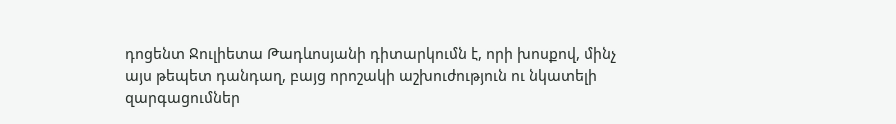դոցենտ Ջուլիետա Թադևոսյանի դիտարկումն է, որի խոսքով, մինչ այս թեպետ դանդաղ, բայց որոշակի աշխուժություն ու նկատելի զարգացումներ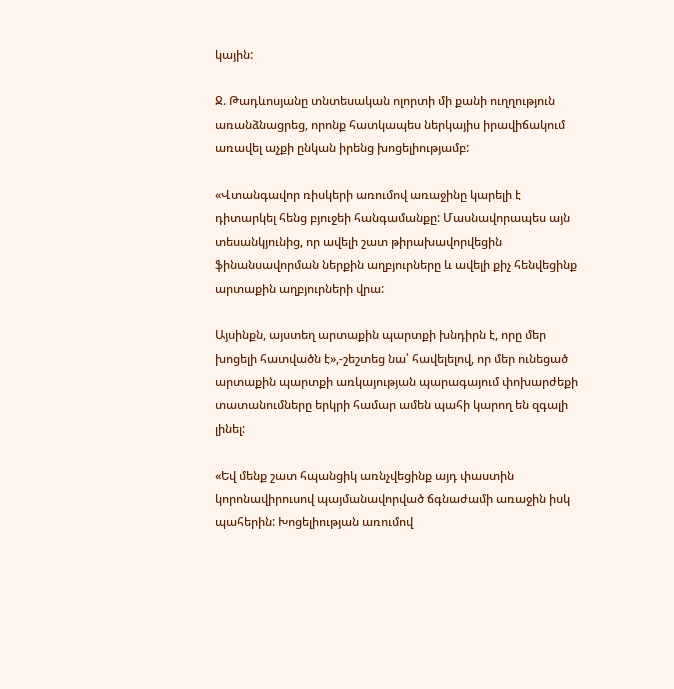կային:

Ջ. Թադևոսյանը տնտեսական ոլորտի մի քանի ուղղություն առանձնացրեց, որոնք հատկապես ներկայիս իրավիճակում առավել աչքի ընկան իրենց խոցելիությամբ:

«Վտանգավոր ռիսկերի առումով առաջինը կարելի է դիտարկել հենց բյուջեի հանգամանքը: Մասնավորապես այն տեսանկյունից, որ ավելի շատ թիրախավորվեցին ֆինանսավորման ներքին աղբյուրները և ավելի քիչ հենվեցինք արտաքին աղբյուրների վրա:

Այսինքն, այստեղ արտաքին պարտքի խնդիրն է, որը մեր խոցելի հատվածն է»,-շեշտեց նա՝ հավելելով, որ մեր ունեցած արտաքին պարտքի առկայության պարագայում փոխարժեքի տատանումները երկրի համար ամեն պահի կարող են զգալի լինել:

«Եվ մենք շատ հպանցիկ առնչվեցինք այդ փաստին կորոնավիրուսով պայմանավորված ճգնաժամի առաջին իսկ պահերին: Խոցելիության առումով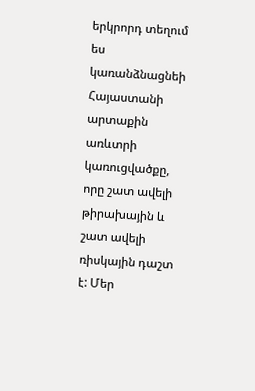երկրորդ տեղում ես կառանձնացնեի Հայաստանի արտաքին առևտրի կառուցվածքը, որը շատ ավելի թիրախային և շատ ավելի ռիսկային դաշտ է: Մեր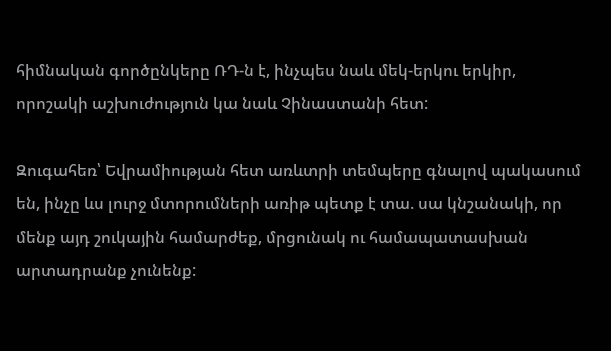հիմնական գործընկերը ՌԴ-ն է, ինչպես նաև մեկ-երկու երկիր, որոշակի աշխուժություն կա նաև Չինաստանի հետ:

Զուգահեռ՝ Եվրամիության հետ առևտրի տեմպերը գնալով պակասում են, ինչը ևս լուրջ մտորումների առիթ պետք է տա. սա կնշանակի, որ մենք այդ շուկային համարժեք, մրցունակ ու համապատասխան արտադրանք չունենք: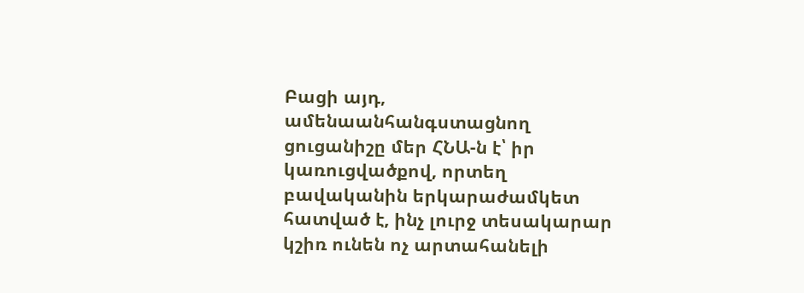Բացի այդ, ամենաանհանգստացնող ցուցանիշը մեր ՀՆԱ-ն է՝ իր կառուցվածքով, որտեղ բավականին երկարաժամկետ հատված է, ինչ լուրջ տեսակարար կշիռ ունեն ոչ արտահանելի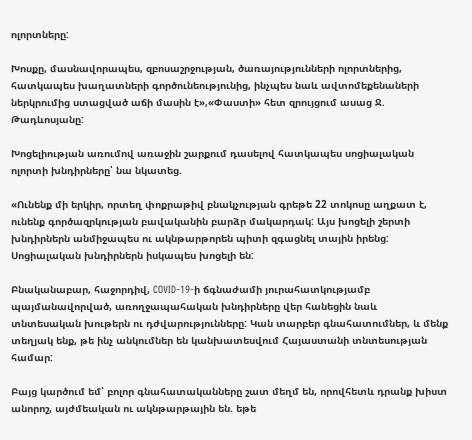ոլորտները:

Խոսքը, մասնավորապես, զբոսաշրջության, ծառայությունների ոլորտներից, հատկապես խաղատների գործունեությունից, ինչպես նաև ավտոմեքենաների ներկրումից ստացված աճի մասին է»,«Փաստի» հետ զրույցում ասաց Ջ. Թադևոսյանը:

Խոցելիության առումով առաջին շարքում դասելով հատկապես սոցիալական ոլորտի խնդիրները՝ նա նկատեց.

«Ունենք մի երկիր, որտեղ փոքրաթիվ բնակչության գրեթե 22 տոկոսը աղքատ է, ունենք գործազրկության բավականին բարձր մակարդակ: Այս խոցելի շերտի խնդիրներն անմիջապես ու ակնթարթորեն պիտի զգացնել տային իրենց: Սոցիալական խնդիրներն իսկապես խոցելի են:

Բնականաբար, հաջորդիվ, COVID-19-ի ճգնաժամի յուրահատկությամբ պայմանավորված, առողջապահական խնդիրները վեր հանեցին նաև տնտեսական խութերն ու դժվարությունները: Կան տարբեր գնահատումներ, և մենք տեղյակ ենք, թե ինչ անկումներ են կանխատեսվում Հայաստանի տնտեսության համար:

Բայց կարծում եմ՝ բոլոր գնահատականները շատ մեղմ են, որովհետև դրանք խիստ անորոշ, այժմեական ու ակնթարթային են. եթե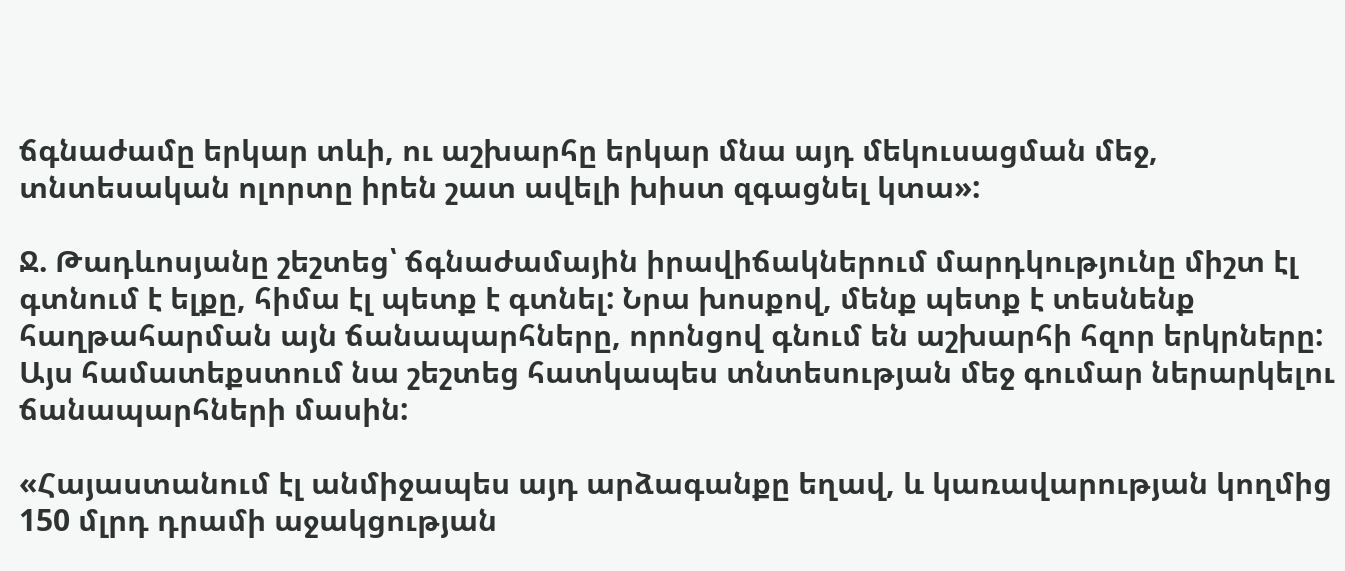ճգնաժամը երկար տևի, ու աշխարհը երկար մնա այդ մեկուսացման մեջ, տնտեսական ոլորտը իրեն շատ ավելի խիստ զգացնել կտա»:

Ջ. Թադևոսյանը շեշտեց՝ ճգնաժամային իրավիճակներում մարդկությունը միշտ էլ գտնում է ելքը, հիմա էլ պետք է գտնել: Նրա խոսքով, մենք պետք է տեսնենք հաղթահարման այն ճանապարհները, որոնցով գնում են աշխարհի հզոր երկրները: Այս համատեքստում նա շեշտեց հատկապես տնտեսության մեջ գումար ներարկելու ճանապարհների մասին:

«Հայաստանում էլ անմիջապես այդ արձագանքը եղավ, և կառավարության կողմից 150 մլրդ դրամի աջակցության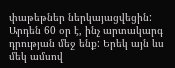փաթեթներ ներկայացվեցին: Արդեն 60 օր է, ինչ արտակարգ դրության մեջ ենք: Երեկ այն ևս մեկ ամսով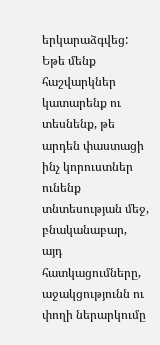երկարաձգվեց: Եթե մենք հաշվարկներ կատարենք ու տեսնենք, թե արդեն փաստացի ինչ կորուստներ ունենք տնտեսության մեջ, բնականաբար, այդ հատկացումները, աջակցությունն ու փողի ներարկումը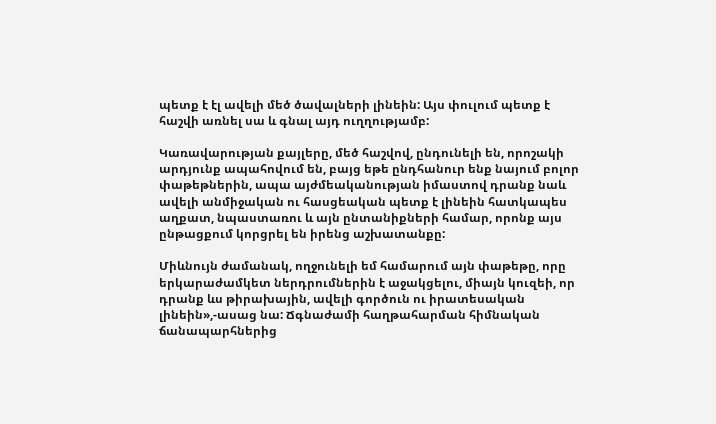պետք է էլ ավելի մեծ ծավալների լինեին: Այս փուլում պետք է հաշվի առնել սա և գնալ այդ ուղղությամբ:

Կառավարության քայլերը, մեծ հաշվով, ընդունելի են, որոշակի արդյունք ապահովում են, բայց եթե ընդհանուր ենք նայում բոլոր փաթեթներին, ապա այժմեականության իմաստով դրանք նաև ավելի անմիջական ու հասցեական պետք է լինեին հատկապես աղքատ, նպաստառու և այն ընտանիքների համար, որոնք այս ընթացքում կորցրել են իրենց աշխատանքը:

Միևնույն ժամանակ, ողջունելի եմ համարում այն փաթեթը, որը երկարաժամկետ ներդրումներին է աջակցելու, միայն կուզեի, որ դրանք ևս թիրախային, ավելի գործուն ու իրատեսական լինեին»,-ասաց նա: Ճգնաժամի հաղթահարման հիմնական ճանապարհներից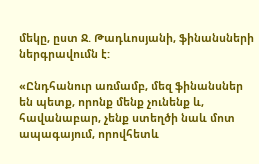մեկը, ըստ Ջ. Թադևոսյանի, ֆինանսների ներգրավումն է:

«Ընդհանուր առմամբ, մեզ ֆինանսներ են պետք, որոնք մենք չունենք և, հավանաբար, չենք ստեղծի նաև մոտ ապագայում, որովհետև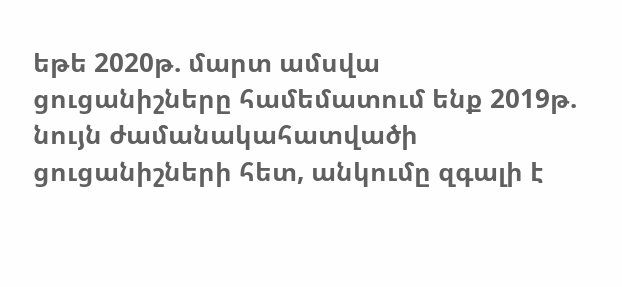եթե 2020թ. մարտ ամսվա ցուցանիշները համեմատում ենք 2019թ. նույն ժամանակահատվածի ցուցանիշների հետ, անկումը զգալի է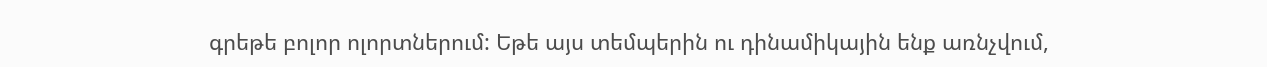գրեթե բոլոր ոլորտներում: Եթե այս տեմպերին ու դինամիկային ենք առնչվում,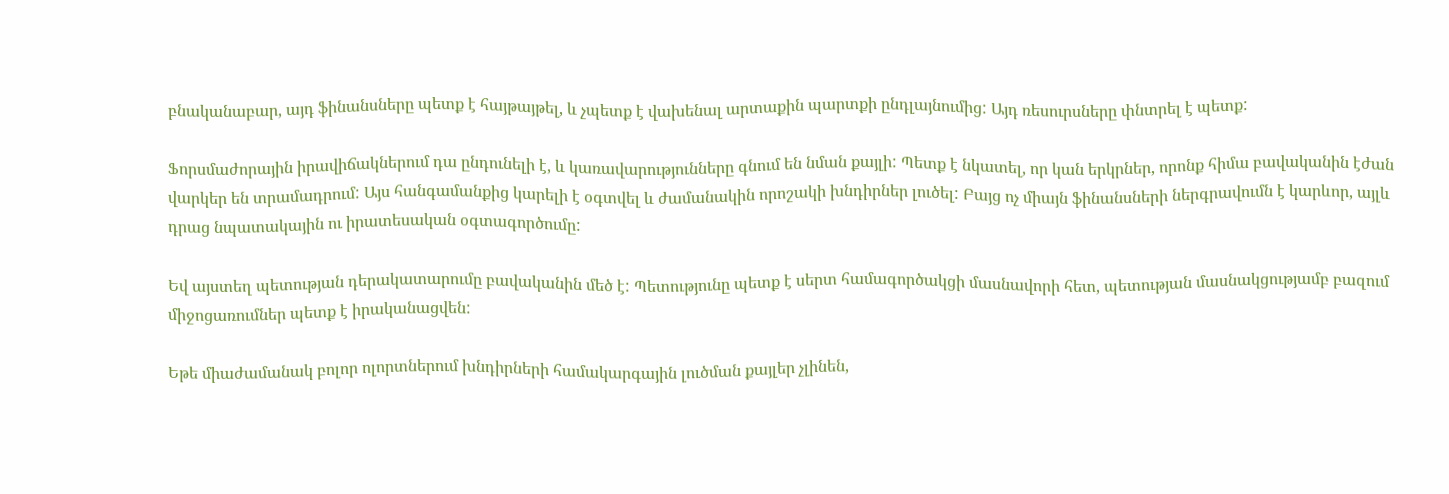բնականաբար, այդ ֆինանսները պետք է հայթայթել, և չպետք է վախենալ արտաքին պարտքի ընդլայնումից: Այդ ռեսուրսները փնտրել է պետք:

Ֆորսմաժորային իրավիճակներում դա ընդունելի է, և կառավարությունները գնում են նման քայլի: Պետք է նկատել, որ կան երկրներ, որոնք հիմա բավականին էժան վարկեր են տրամադրում: Այս հանգամանքից կարելի է օգտվել և ժամանակին որոշակի խնդիրներ լուծել: Բայց ոչ միայն ֆինանսների ներգրավումն է կարևոր, այլև դրաց նպատակային ու իրատեսական օգտագործումը:

Եվ այստեղ պետության դերակատարումը բավականին մեծ է: Պետությունը պետք է սերտ համագործակցի մասնավորի հետ, պետության մասնակցությամբ բազում միջոցառումներ պետք է իրականացվեն:

Եթե միաժամանակ բոլոր ոլորտներում խնդիրների համակարգային լուծման քայլեր չլինեն,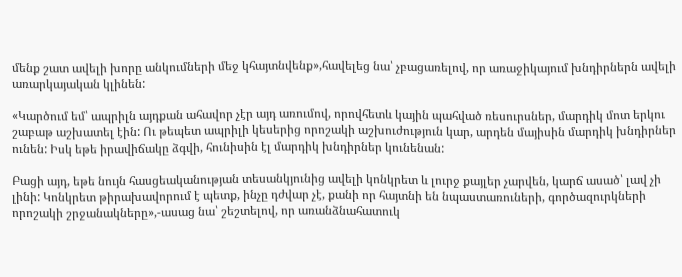մենք շատ ավելի խորը անկումների մեջ կհայտնվենք»,հավելեց նա՝ չբացառելով, որ առաջիկայում խնդիրներն ավելի առարկայական կլինեն:

«Կարծում եմ՝ ապրիլն այդքան ահավոր չէր այդ առումով, որովհետև կային պահված ռեսուրսներ, մարդիկ մոտ երկու շաբաթ աշխատել էին: Ու թեպետ ապրիլի կեսերից որոշակի աշխուժություն կար, արդեն մայիսին մարդիկ խնդիրներ ունեն: Իսկ եթե իրավիճակը ձգվի, հունիսին էլ մարդիկ խնդիրներ կունենան:

Բացի այդ, եթե նույն հասցեականության տեսանկյունից ավելի կոնկրետ և լուրջ քայլեր չարվեն, կարճ ասած՝ լավ չի լինի: Կոնկրետ թիրախավորում է պետք, ինչը դժվար չէ, քանի որ հայտնի են նպաստառուների, գործազուրկների որոշակի շրջանակները»,-ասաց նա՝ շեշտելով, որ առանձնահատուկ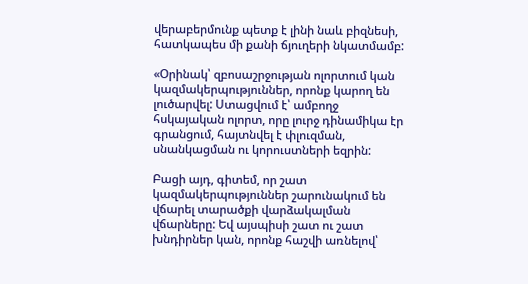վերաբերմունք պետք է լինի նաև բիզնեսի, հատկապես մի քանի ճյուղերի նկատմամբ:

«Օրինակ՝ զբոսաշրջության ոլորտում կան կազմակերպություններ, որոնք կարող են լուծարվել: Ստացվում է՝ ամբողջ հսկայական ոլորտ, որը լուրջ դինամիկա էր գրանցում, հայտնվել է փլուզման, սնանկացման ու կորուստների եզրին:

Բացի այդ, գիտեմ, որ շատ կազմակերպություններ շարունակում են վճարել տարածքի վարձակալման վճարները: Եվ այսպիսի շատ ու շատ խնդիրներ կան, որոնք հաշվի առնելով՝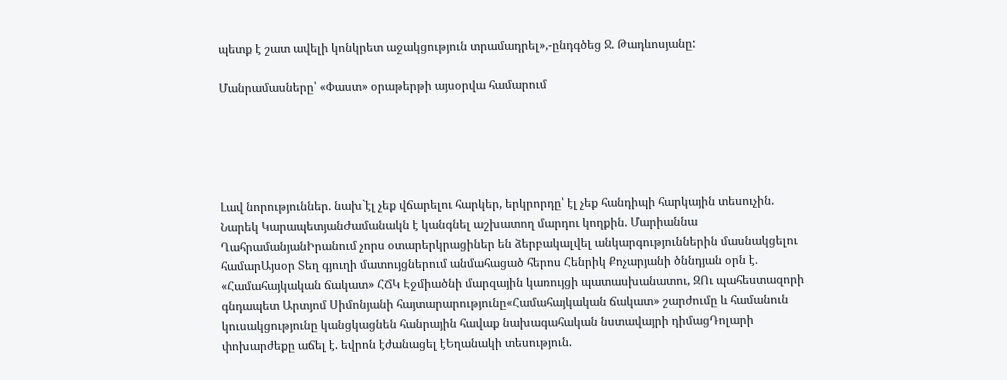պետք է շատ ավելի կոնկրետ աջակցություն տրամադրել»,-ընդգծեց Ջ. Թադևոսյանը:

Մանրամասները՝ «Փաստ» օրաթերթի այսօրվա համարում





Լավ նորություններ. նախ`էլ չեք վճարելու հարկեր, երկրորդը՝ էլ չեք հանդիպի հարկային տեսուչին. Նարեկ ԿարապետյանԺամանակն է կանգնել աշխատող մարդու կողքին. Մարիաննա ՂահրամանյանԻրանում չորս օտարերկրացիներ են ձերբակալվել անկարգություններին մասնակցելու համարԱյսօր Տեղ գյուղի մատույցներում անմահացած հերոս Հենրիկ Քոչարյանի ծննդյան օրն է․ «Համահայկական ճակատ» ՀՃԿ Էջմիածնի մարզային կառույցի պատասխանատու, ԶՈւ պահեստազորի գնդապետ Արտյոմ Սիմոնյանի հայտարարությունը«Համահայկական ճակատ» շարժումը և համանուն կուսակցությունը կանցկացնեն հանրային հավաք նախագահական նստավայրի դիմացԴոլարի փոխարժեքը աճել է. եվրոն էժանացել էԵղանակի տեսություն.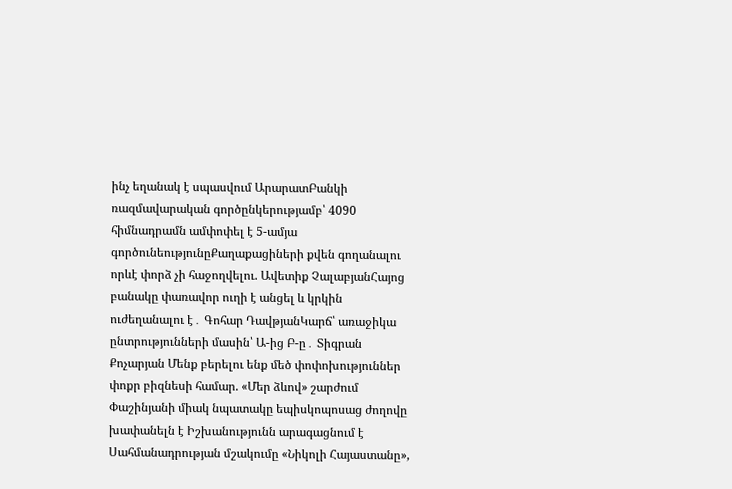ինչ եղանակ է սպասվում ԱրարատԲանկի ռազմավարական գործընկերությամբ՝ 4090 հիմնադրամն ամփոփել է 5-ամյա գործունեությունըՔաղաքացիների քվեն գողանալու որևէ փորձ չի հաջողվելու. Ավետիք ՉալաբյանՀայոց բանակը փառավոր ուղի է անցել և կրկին ուժեղանալու է․ Գոհար ԴավթյանԿարճ՝ առաջիկա ընտրությունների մասին՝ Ա-ից Բ-ը․ Տիգրան Քոչարյան Մենք բերելու ենք մեծ փոփոխություններ փոքր բիզնեսի համար. «Մեր ձևով» շարժում Փաշինյանի միակ նպատակը եպիսկոպոսաց ժողովը խափանելն է Իշխանությունն արագացնում է Սահմանադրության մշակումը «Նիկոլի Հայաստանը»,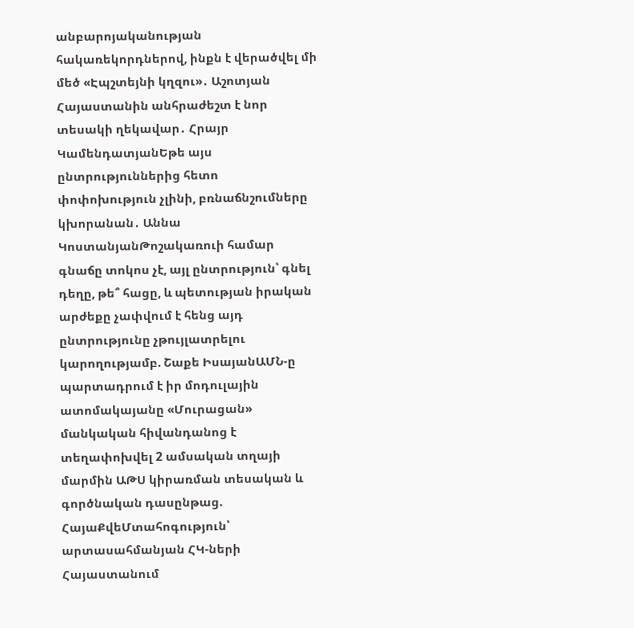անբարոյականության հակառեկորդներով, ինքն է վերածվել մի մեծ «Էպշտեյնի կղզու»․ Աշոտյան Հայաստանին անհրաժեշտ է նոր տեսակի ղեկավար․ Հրայր ԿամենդատյանԵթե այս ընտրություններից հետո փոփոխություն չլինի, բռնաճնշումները կխորանան․ Աննա ԿոստանյանԹոշակառուի համար գնաճը տոկոս չէ, այլ ընտրություն՝ գնել դեղը, թե՞ հացը, և պետության իրական արժեքը չափվում է հենց այդ ընտրությունը չթույլատրելու կարողությամբ. Շաքե ԻսայանԱՄՆ-ը պարտադրում է իր մոդուլային ատոմակայանը «Մուրացան» մանկական հիվանդանոց է տեղափոխվել 2 ամսական տղայի մարմին ԱԹՍ կիրառման տեսական և գործնական դասընթաց. ՀայաՔվեՄտահոգություն՝ արտասահմանյան ՀԿ-ների Հայաստանում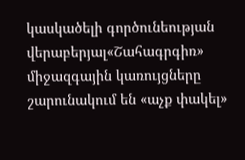կասկածելի գործունեության վերաբերյալ«Շահագրգիռ» միջազգային կառույցները շարունակում են «աչք փակել»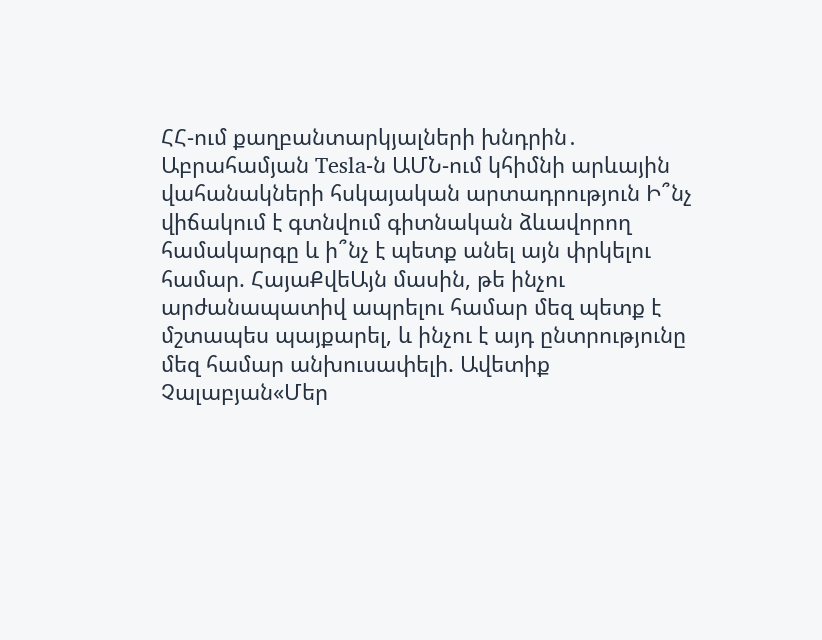ՀՀ-ում քաղբանտարկյալների խնդրին․ Աբրահամյան Tesla-ն ԱՄՆ-ում կհիմնի արևային վահանակների հսկայական արտադրություն Ի՞նչ վիճակում է գտնվում գիտնական ձևավորող համակարգը և ի՞նչ է պետք անել այն փրկելու համար. ՀայաՔվեԱյն մասին, թե ինչու արժանապատիվ ապրելու համար մեզ պետք է մշտապես պայքարել, և ինչու է այդ ընտրությունը մեզ համար անխուսափելի. Ավետիք Չալաբյան«Մեր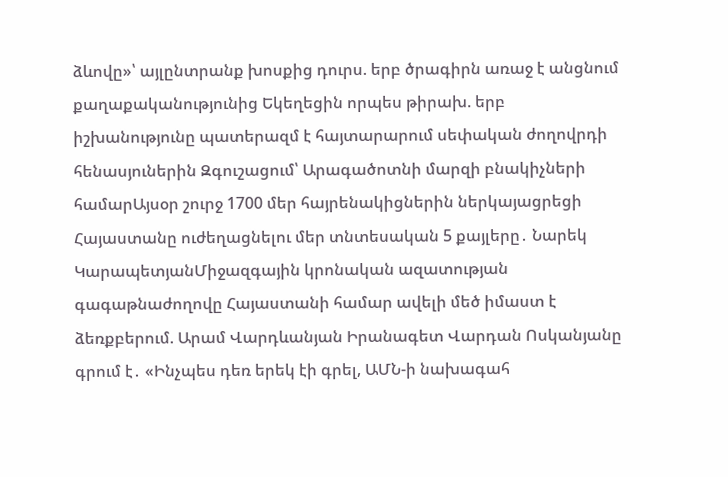ձևովը»՝ այլընտրանք խոսքից դուրս. երբ ծրագիրն առաջ է անցնում քաղաքականությունից Եկեղեցին որպես թիրախ. երբ իշխանությունը պատերազմ է հայտարարում սեփական ժողովրդի հենասյուներին Զգուշացում՝ Արագածոտնի մարզի բնակիչների համարԱյսօր շուրջ 1700 մեր հայրենակիցներին ներկայացրեցի Հայաստանը ուժեղացնելու մեր տնտեսական 5 քայլերը․ Նարեկ ԿարապետյանՄիջազգային կրոնական ազատության գագաթնաժողովը Հայաստանի համար ավելի մեծ իմաստ է ձեռքբերում. Արամ Վարդևանյան Իրանագետ Վարդան Ոսկանյանը գրում է․ «Ինչպես դեռ երեկ էի գրել, ԱՄՆ-ի նախագահ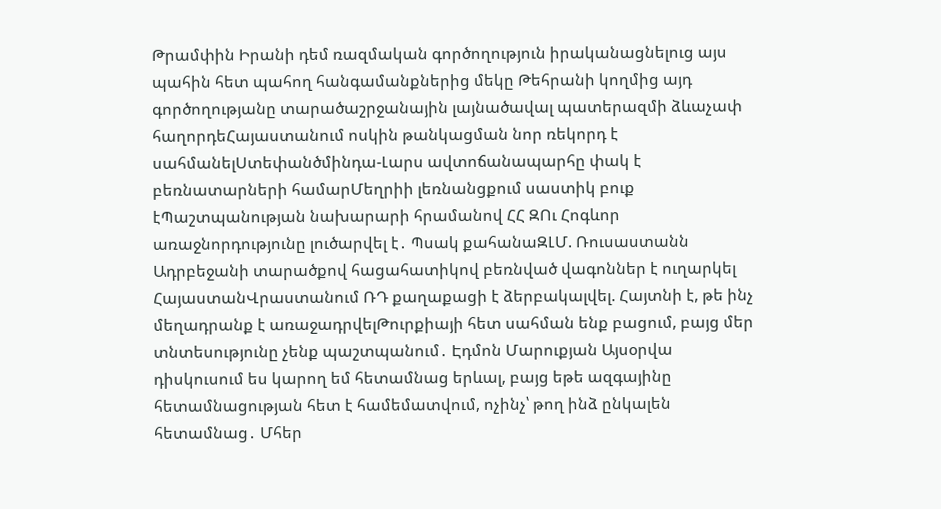Թրամփին Իրանի դեմ ռազմական գործողություն իրականացնելուց այս պահին հետ պահող հանգամանքներից մեկը Թեհրանի կողմից այդ գործողությանը տարածաշրջանային լայնածավալ պատերազմի ձևաչափ հաղորդեՀայաստանում ոսկին թանկացման նոր ռեկորդ է սահմանելՍտեփանծմինդա-Լարս ավտոճանապարհը փակ է բեռնատարների համարՄեղրիի լեռնանցքում սաստիկ բուք էՊաշտպանության նախարարի հրամանով ՀՀ ԶՈւ Հոգևոր առաջնորդությունը լուծարվել է․ Պսակ քահանաԶԼՄ. Ռուսաստանն Ադրբեջանի տարածքով հացահատիկով բեռնված վագոններ է ուղարկել ՀայաստանՎրաստանում ՌԴ քաղաքացի է ձերբակալվել. Հայտնի է, թե ինչ մեղադրանք է առաջադրվելԹուրքիայի հետ սահման ենք բացում, բայց մեր տնտեսությունը չենք պաշտպանում․ Էդմոն Մարուքյան Այսօրվա դիսկուսում ես կարող եմ հետամնաց երևալ, բայց եթե ազգայինը հետամնացության հետ է համեմատվում, ոչինչ՝ թող ինձ ընկալեն հետամնաց․ Մհեր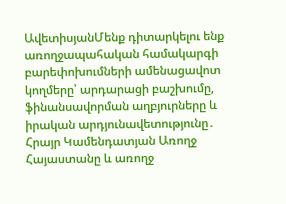ԱվետիսյանՄենք դիտարկելու ենք առողջապահական համակարգի բարեփոխումների ամենացավոտ կողմերը՝ արդարացի բաշխումը, ֆինանսավորման աղբյուրները և իրական արդյունավետությունը․ Հրայր Կամենդատյան Առողջ Հայաստանը և առողջ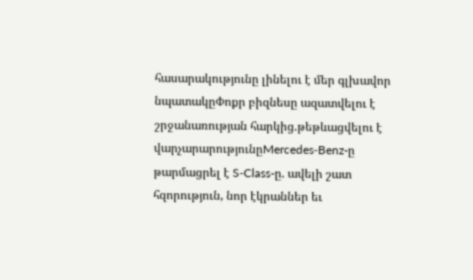հասարակությունը լինելու է մեր գլխավոր նպատակըՓոքր բիզնեսը ազատվելու է շրջանառության հարկից.թեթևացվելու է վարչարարությունըMercedes‑Benz-ը թարմացրել է S‑Class-ը. ավելի շատ հզորություն, նոր էկրաններ եւ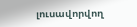լուսավորվող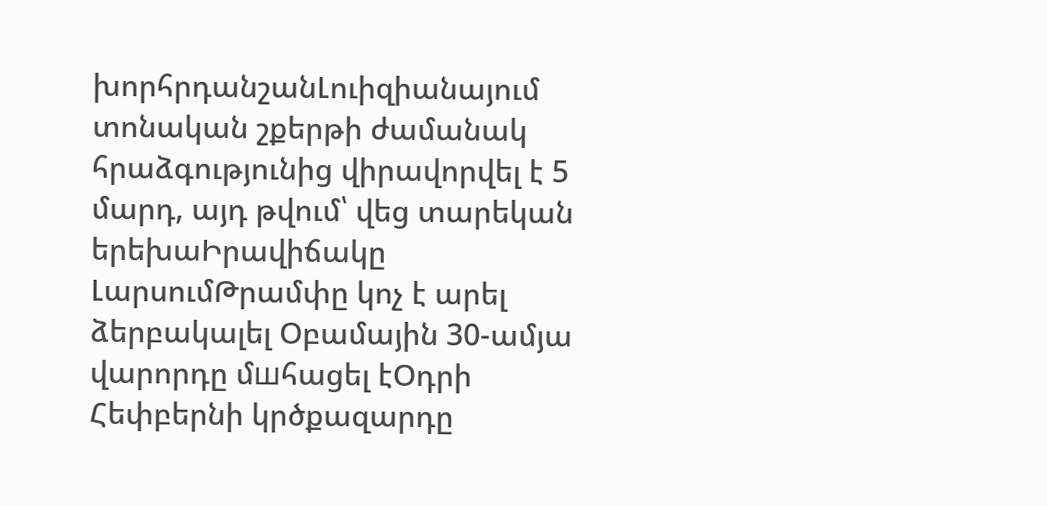խորհրդանշանԼուիզիանայում տոնական շքերթի ժամանակ հրաձգությունից վիրավորվել է 5 մարդ, այդ թվում՝ վեց տարեկան երեխաԻրավիճակը ԼարսումԹրամփը կոչ է արել ձերբակալել Օբամային 30-ամյա վարորդը մшհացել էՕդրի Հեփբերնի կրծքազարդը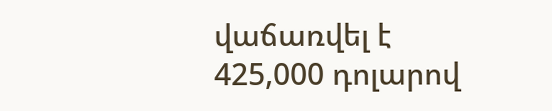վաճառվել է 425,000 դոլարով